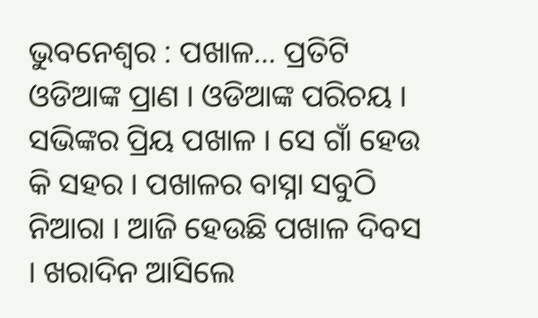ଭୁବନେଶ୍ୱର : ପଖାଳ… ପ୍ରତିଟି ଓଡିଆଙ୍କ ପ୍ରାଣ । ଓଡିଆଙ୍କ ପରିଚୟ । ସଭିଙ୍କର ପ୍ରିୟ ପଖାଳ । ସେ ଗାଁ ହେଉ କି ସହର । ପଖାଳର ବାସ୍ନା ସବୁଠି ନିଆରା । ଆଜି ହେଉଛି ପଖାଳ ଦିବସ । ଖରାଦିନ ଆସିଲେ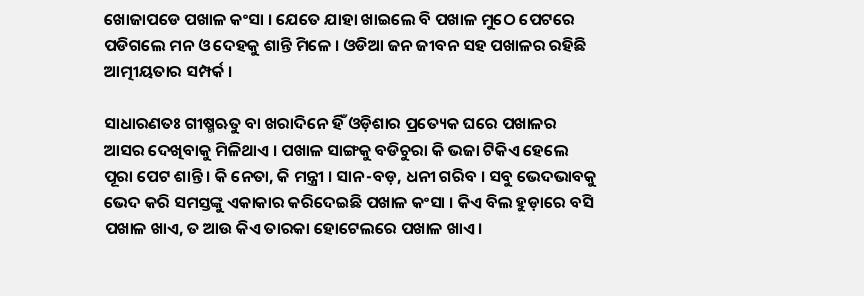ଖୋଜାପଡେ ପଖାଳ କଂସା । ଯେତେ ଯାହା ଖାଇଲେ ବି ପଖାଳ ମୁଠେ ପେଟରେ ପଡିଗଲେ ମନ ଓ ଦେହକୁ ଶାନ୍ତି ମିଳେ । ଓଡିଆ ଜନ ଜୀବନ ସହ ପଖାଳର ରହିଛି ଆତ୍ମୀୟତାର ସମ୍ପର୍କ ।

ସାଧାରଣତଃ ଗୀଷ୍ମଋତୁ ବା ଖରାଦିନେ ହିଁ ଓଡ଼ିଶାର ପ୍ରତ୍ୟେକ ଘରେ ପଖାଳର ଆସର ଦେଖିବାକୁ ମିଳିଥାଏ । ପଖାଳ ସାଙ୍ଗକୁ ବଡିଚୁରା କି ଭଜା ଟିକିଏ ହେଲେ ପୂରା ପେଟ ଶାନ୍ତି । କି ନେତା, କି ମନ୍ତ୍ରୀ । ସାନ-ବଡ଼, ଧନୀ ଗରିବ । ସବୁ ଭେଦଭାବକୁ ଭେଦ କରି ସମସ୍ତଙ୍କୁ ଏକାକାର କରିଦେଇଛି ପଖାଳ କଂସା । କିଏ ବିଲ ହୁଡ଼ାରେ ବସି ପଖାଳ ଖାଏ, ତ ଆଉ କିଏ ତାରକା ହୋଟେଲରେ ପଖାଳ ଖାଏ ।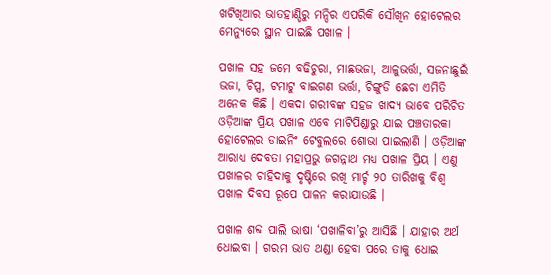ଖଟିଖିଆର ଭାତହାଣ୍ଡିରୁ ମନ୍ଦିର ଏପରିକି ସୌଖିନ ହୋଟେଲର ମେନ୍ୟୁରେ ସ୍ଥାନ ପାଇଛି ପଖାଳ ।

ପଖାଳ ସହ ଜମେ ବଢିଚୁରା, ମାଛଭଜା, ଆଳୁଭର୍ତ୍ତା, ସଜନାଛୁଇଁ ଭଜା, ଚିପ୍ସ, ଟମାଟୁ ବାଇଗଣ ଭର୍ତ୍ତା, ଚିଙ୍ଗୁଡି ଛେଚା ଏମିତି ଅନେକ କିଛି । ଏକଦା ଗରୀବଙ୍କ ସହଜ ଖାଦ୍ୟ ଭାବେ ପରିଚିତ ଓଡ଼ିଆଙ୍କ ପ୍ରିୟ ପଖାଳ ଏବେ ମାଟିପିଣ୍ଡାରୁ ଯାଇ ପଞ୍ଚତାରକା ହୋଟେଲର ଡାଇନିଂ ଟେବୁଲରେ ଶୋଭା ପାଇଲାଣି । ଓଡ଼ିଆଙ୍କ ଆରାଧ୍ୟ ଦେବତା ମହାପ୍ରଭୁ ଜଗନ୍ନାଥ ମଧ୍ୟ ପଖାଳ ପ୍ରିୟ । ଏଣୁ ପଖାଳର ଚାହିଦାକୁ ଦୃଷ୍ଟିରେ ରଖି ମାର୍ଚ୍ଚ ୨୦ ତାରିଖକୁ ବିଶ୍ୱ ପଖାଳ ଦିବସ ରୂପେ ପାଳନ କରାଯାଉଛି ।

ପଖାଳ ଶବ୍ଦ ପାଲି ଭାଷା ‘ପଖାଳିବା’ରୁ ଆସିଛି । ଯାହାର ଅର୍ଥ ଧୋଇବା । ଗରମ ଭାତ ଥଣ୍ଡା ହେବା ପରେ ତାକୁ ଧୋଇ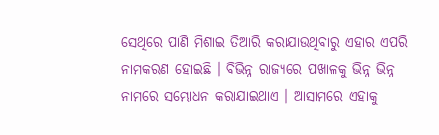ସେଥିରେ ପାଣି ମିଶାଇ ତିଆରି କରାଯାଉଥିବାରୁ ଏହାର ଏପରି ନାମକରଣ ହୋଇଛି । ବିଭିନ୍ନ ରାଜ୍ୟରେ ପଖାଳକୁ ଭିନ୍ନ ଭିନ୍ନ ନାମରେ ସମ୍ଭୋଧନ କରାଯାଇଥାଏ । ଆସାମରେ ଏହାକୁ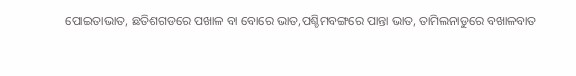ପୋଇତାଭାତ, ଛତିଶଗଡରେ ପଖାଳ ବା ବୋରେ ଭାତ,ପଶ୍ଚିମବଙ୍ଗରେ ପାନ୍ତା ଭାତ, ତାମିଲନାଡୁରେ ବଖାଳବାତ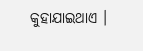କୁହାଯାଇଥାଏ ।